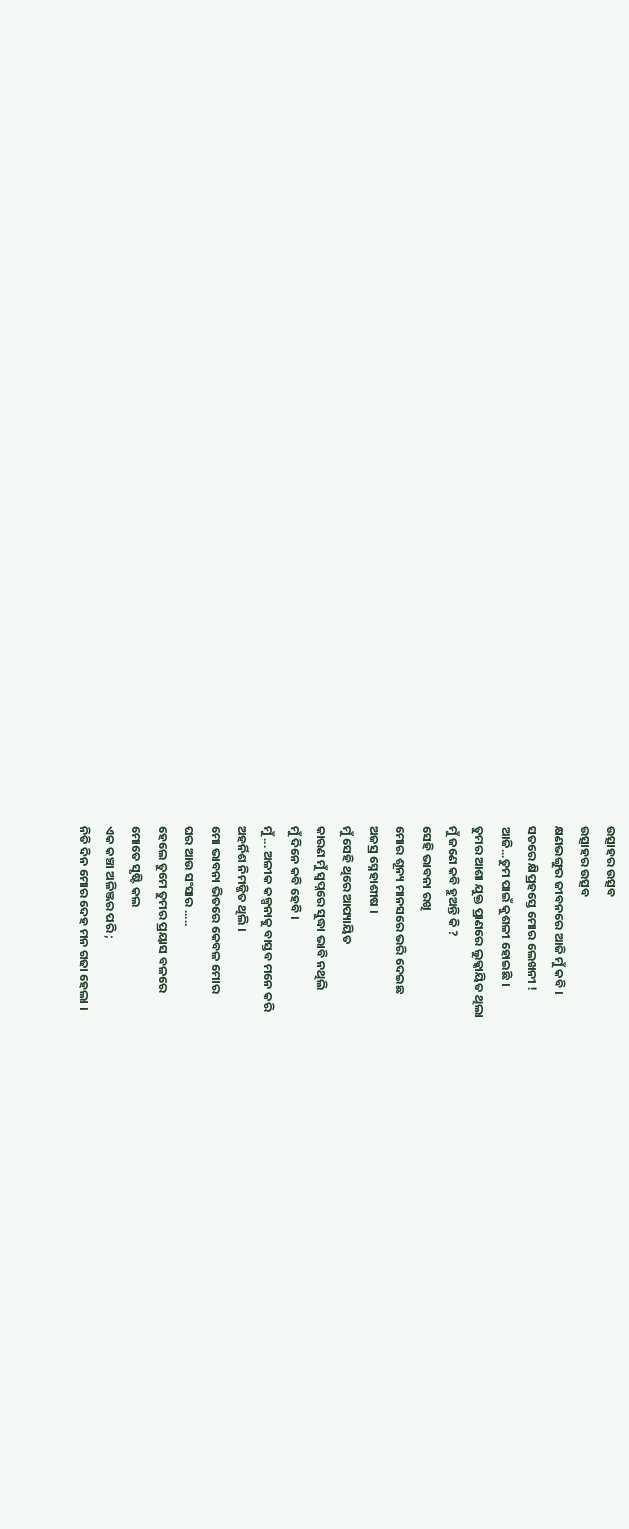ଉତ୍ସାହର ଉତ୍ସବ
ଉତ୍ସାହର ଉତ୍ସବ
କ୍ଷଣଭଙ୍ଗୁର ଜୀବନରେ ଆଜି ମୁଁ କବି ।
ସତରେ କ୍ଷିପ୍ରହସ୍ତେ ମୋର ଲେଖନୀ !
ଆଜି...ତୁମ ପାଇଁ କୁଶଳୀ ହୋଇଛି ।
ତୁମର ଆଶା ଯୁକ୍ତ ପ୍ରାଣରେ ଲୁକ୍କାୟିତ ଥିଲା
ମୁଁ ଜଣେ କବି ହୁଅନ୍ତି କି ?
ସେହି ଭାବନା ରଖି
ମୋର ଶୂନ୍ୟ ମାନସରେ ଭରି ଦେଇଛ
ଅଜସ୍ର ସ୍ନେହାଶୀଷ ।
ମୁଁ ସେହି ଥିରେ ଆପ୍ୟାୟିତ
କାରଣ ମୁଁ ସ୍ୱପ୍ନରେ ସୁଦ୍ଧା ଭାବି ନଥିଲି
ମୁଁ ଦିନେ କବି ହେବି ।
ମୁଁ ... ଅଳୀକ କଳ୍ପନାକୁ ବାସ୍ତବ ମନେ କରି
ଅହର୍ନିଶ ନିମଜ୍ଜିତ ଥିଲି ।
ମୋ ଭାବନା ଭିତରେ କେବଳ ମୋର
ଘର ଆଉ ସଂସାର .....
ହେଲେ ତୁମେ ତୁମର ପ୍ରୟାସ ବଳରେ
ମୋତେ ସୃଷ୍ଟି କଲ
ଏକ କଞ୍ଚା ଅଳିଞ୍ଜର ପରି ;
ନିତି ଦିନ ମୋର ଦେହ ମନ ଗଢା ହେଲା ।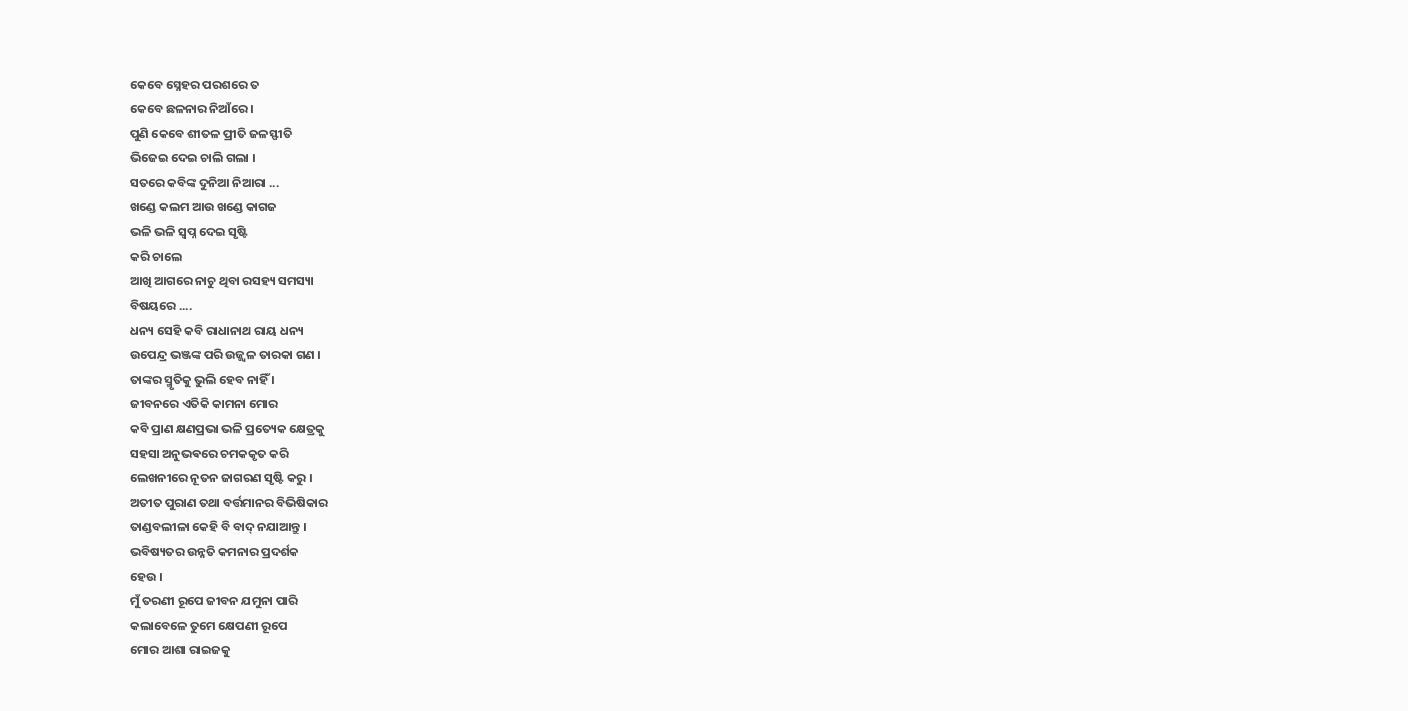କେବେ ସ୍ନେହର ପରଶରେ ତ
କେବେ ଛଳନାର ନିଆଁରେ ।
ପୁଣି କେବେ ଶୀତଳ ପ୍ରୀତି ଜଳସ୍ଫୀତି
ଭିଜେଇ ଦେଇ ଚାଲି ଗଲା ।
ସତରେ କବିଙ୍କ ଦୁନିଆ ନିଆରା ...
ଖଣ୍ଡେ କଲମ ଆଉ ଖଣ୍ଡେ କାଗଜ
ଭଳି ଭଳି ସ୍ୱପ୍ନ ଦେଇ ସୃଷ୍ଟି
କରି ଚାଲେ
ଆଖି ଆଗରେ ନାଚୁ ଥିବା ରସହ୍ୟ ସମସ୍ୟା
ବିଷୟରେ ....
ଧନ୍ୟ ସେହି କବି ରାଧାନାଥ ରାୟ ଧନ୍ୟ
ଉପେନ୍ଦ୍ର ଭଞ୍ଜଙ୍କ ପରି ଉଜ୍ଜ୍ୱଳ ତାରକା ଗଣ ।
ତାଙ୍କର ସ୍ମୃତିକୁ ଭୁଲି ହେବ ନାହିଁ ।
ଜୀବନରେ ଏତିକି କାମନା ମୋର
କବି ପ୍ରାଣ କ୍ଷଣପ୍ରଭା ଭଳି ପ୍ରତ୍ୟେକ କ୍ଷେତ୍ରକୁ
ସହସା ଅନୁଭଵରେ ଚମକକୃତ କରି
ଲେଖନୀରେ ନୂତନ ଜାଗରଣ ସୃଷ୍ଟି କରୁ ।
ଅତୀତ ପୁରାଣ ତଥା ବର୍ତ୍ତମାନର ବିଭିଷିକାର
ତାଣ୍ଡବଲୀଳା କେହି ବି ବାଦ୍ ନଯାଆନ୍ତୁ ।
ଭବିଷ୍ୟତର ଉନ୍ନତି କମନାର ପ୍ରଦର୍ଶକ
ହେଉ ।
ମୁଁ ତରଣୀ ରୂପେ ଜୀବନ ଯମୁନା ପାରି
କଲାବେଳେ ତୁମେ କ୍ଷେପଣୀ ରୂପେ
ମୋର ଆଶା ରାଇଜକୁ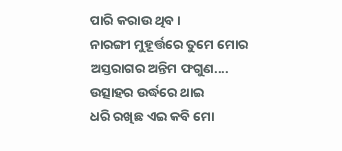ପାରି କରାଉ ଥିବ ।
ନାରଙ୍ଗୀ ମୁହୂର୍ତ୍ତରେ ତୁମେ ମୋର
ଅସ୍ତରାଗର ଅନ୍ତିମ ଫଗୁଣ....
ଉତ୍ସାହର ଉର୍ଦ୍ଧରେ ଥାଇ
ଧରି ରଖିଛ ଏଇ କବି ମୋ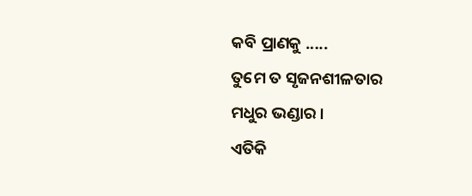କବି ପ୍ରାଣକୁ .....
ତୁମେ ତ ସୃଜନଶୀଳତାର
ମଧୁର ଭଣ୍ଡାର ।
ଏତିକି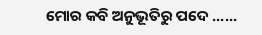ମୋର କବି ଅନୁଭୂତିରୁ ପଦେ ......